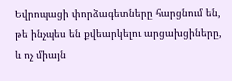Եվրոպացի փորձագետները հարցնում են, թե ինչպես են քվեարկելու արցախցիները, և ոչ միայն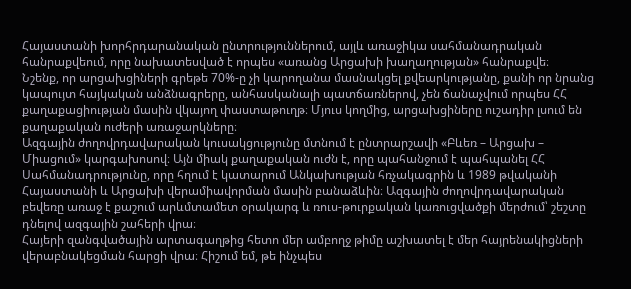Հայաստանի խորհրդարանական ընտրություններում, այլև առաջիկա սահմանադրական հանրաքվեում, որը նախատեսված է որպես «առանց Արցախի խաղաղության» հանրաքվե։
Նշենք, որ արցախցիների գրեթե 70%-ը չի կարողանա մասնակցել քվեարկությանը, քանի որ նրանց կապույտ հայկական անձնագրերը, անհասկանալի պատճառներով, չեն ճանաչվում որպես ՀՀ քաղաքացիության մասին վկայող փաստաթուղթ։ Մյուս կողմից, արցախցիները ուշադիր լսում են քաղաքական ուժերի առաջարկները։
Ազգային ժողովրդավարական կուսակցությունը մտնում է ընտրարշավի «Բևեռ – Արցախ – Միացում» կարգախոսով։ Այն միակ քաղաքական ուժն է, որը պահանջում է պահպանել ՀՀ Սահմանադրությունը, որը հղում է կատարում Անկախության հռչակագրին և 1989 թվականի Հայաստանի և Արցախի վերամիավորման մասին բանաձևին։ Ազգային ժողովրդավարական բեվեռը առաջ է քաշում արևմտամետ օրակարգ և ռուս-թուրքական կառուցվածքի մերժում՝ շեշտը դնելով ազգային շահերի վրա։
Հայերի զանգվածային արտագաղթից հետո մեր ամբողջ թիմը աշխատել է մեր հայրենակիցների վերաբնակեցման հարցի վրա։ Հիշում եմ, թե ինչպես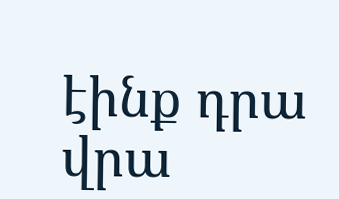էինք դրա վրա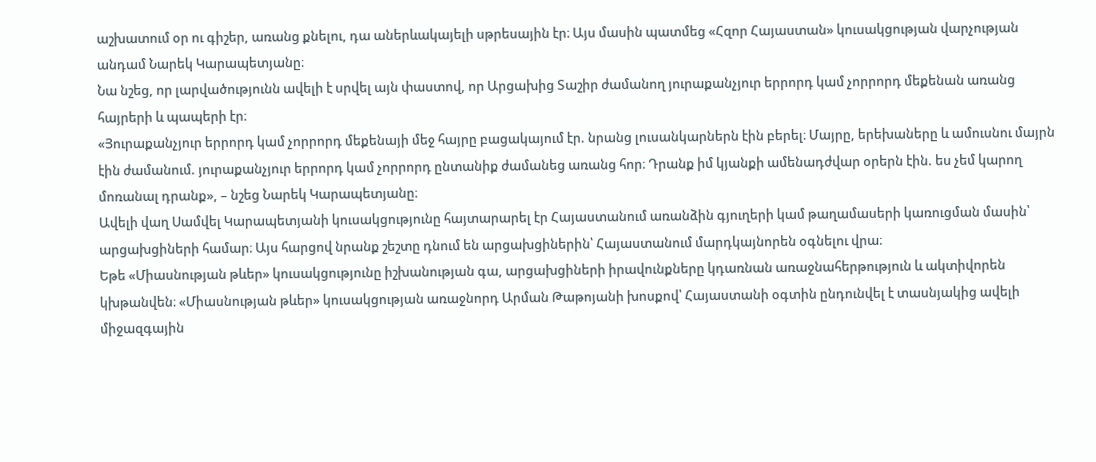աշխատում օր ու գիշեր, առանց քնելու, դա աներևակայելի սթրեսային էր։ Այս մասին պատմեց «Հզոր Հայաստան» կուսակցության վարչության անդամ Նարեկ Կարապետյանը։
Նա նշեց, որ լարվածությունն ավելի է սրվել այն փաստով, որ Արցախից Տաշիր ժամանող յուրաքանչյուր երրորդ կամ չորրորդ մեքենան առանց հայրերի և պապերի էր։
«Յուրաքանչյուր երրորդ կամ չորրորդ մեքենայի մեջ հայրը բացակայում էր. նրանց լուսանկարներն էին բերել։ Մայրը, երեխաները և ամուսնու մայրն էին ժամանում. յուրաքանչյուր երրորդ կամ չորրորդ ընտանիք ժամանեց առանց հոր։ Դրանք իմ կյանքի ամենադժվար օրերն էին. ես չեմ կարող մոռանալ դրանք», – նշեց Նարեկ Կարապետյանը։
Ավելի վաղ Սամվել Կարապետյանի կուսակցությունը հայտարարել էր Հայաստանում առանձին գյուղերի կամ թաղամասերի կառուցման մասին՝ արցախցիների համար։ Այս հարցով նրանք շեշտը դնում են արցախցիներին՝ Հայաստանում մարդկայնորեն օգնելու վրա։
Եթե «Միասնության թևեր» կուսակցությունը իշխանության գա, արցախցիների իրավունքները կդառնան առաջնահերթություն և ակտիվորեն կխթանվեն։ «Միասնության թևեր» կուսակցության առաջնորդ Արման Թաթոյանի խոսքով՝ Հայաստանի օգտին ընդունվել է տասնյակից ավելի միջազգային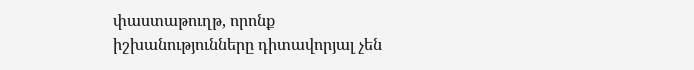փաստաթուղթ, որոնք իշխանությունները դիտավորյալ չեն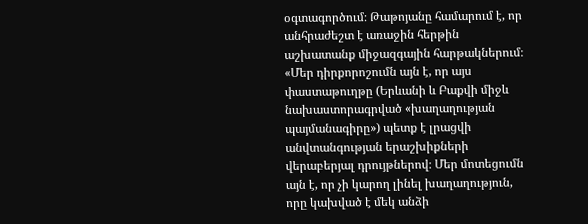օգտագործում։ Թաթոյանը համարում է, որ անհրաժեշտ է առաջին հերթին աշխատանք միջազգային հարթակներում։
«Մեր դիրքորոշումն այն է, որ այս փաստաթուղթը (Երևանի և Բաքվի միջև նախաստորագրված «խաղաղության պայմանագիրը») պետք է լրացվի անվտանգության երաշխիքների վերաբերյալ դրույթներով։ Մեր մոտեցումն այն է, որ չի կարող լինել խաղաղություն, որը կախված է մեկ անձի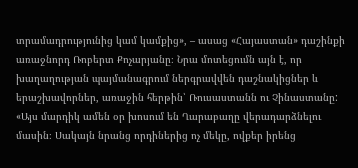տրամադրությունից կամ կամքից», – ասաց «Հայաստան» դաշինքի առաջնորդ Ռոբերտ Քոչարյանը։ Նրա մոտեցումն այն է, որ խաղաղության պայմանագրում ներգրավվեն դաշնակիցներ և երաշխավորներ, առաջին հերթին՝ Ռուսաստանն ու Չինաստանը:
«Այս մարդիկ ամեն օր խոսում են Ղարաբաղը վերադարձնելու մասին։ Սակայն նրանց որդիներից ոչ մեկը, ովքեր իրենց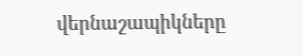վերնաշապիկները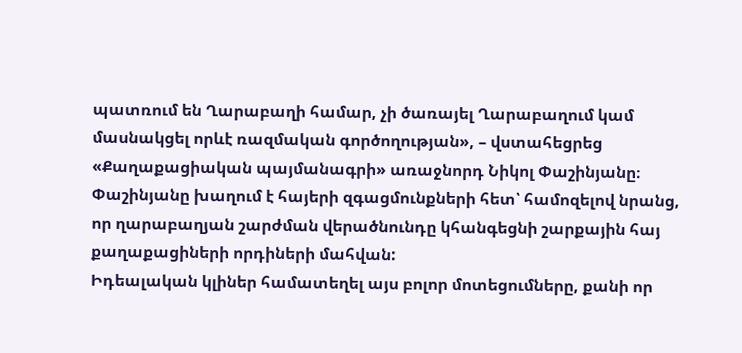պատռում են Ղարաբաղի համար, չի ծառայել Ղարաբաղում կամ մասնակցել որևէ ռազմական գործողության», – վստահեցրեց «Քաղաքացիական պայմանագրի» առաջնորդ Նիկոլ Փաշինյանը։ Փաշինյանը խաղում է հայերի զգացմունքների հետ՝ համոզելով նրանց, որ ղարաբաղյան շարժման վերածնունդը կհանգեցնի շարքային հայ քաղաքացիների որդիների մահվան:
Իդեալական կլիներ համատեղել այս բոլոր մոտեցումները, քանի որ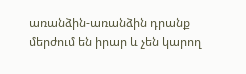առանձին-առանձին դրանք մերժում են իրար և չեն կարող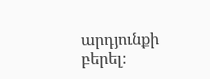արդյունքի բերել։